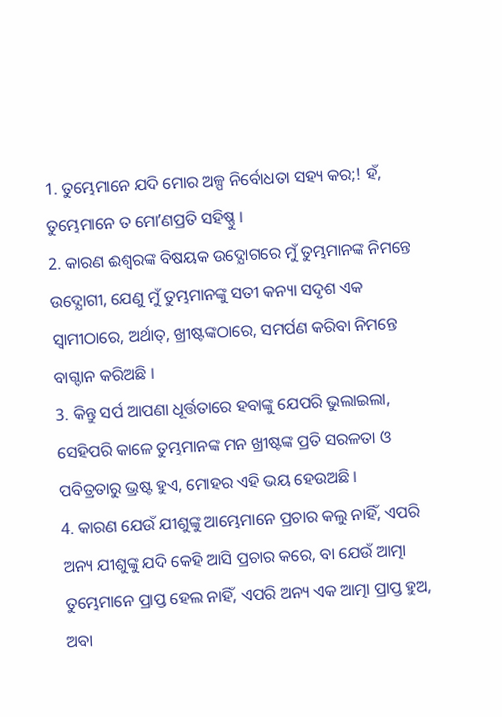1. ତୁମ୍ଭେମାନେ ଯଦି ମୋର ଅଳ୍ପ ନିର୍ବୋଧତା ସହ୍ୟ କର;! ହଁ, ତୁମ୍ଭେମାନେ ତ ମୋʼଣପ୍ରତି ସହିଷ୍ଣୁ ।
2. କାରଣ ଈଶ୍ଵରଙ୍କ ବିଷୟକ ଉଦ୍ଯୋଗରେ ମୁଁ ତୁମ୍ଭମାନଙ୍କ ନିମନ୍ତେ ଉଦ୍ଯୋଗୀ, ଯେଣୁ ମୁଁ ତୁମ୍ଭମାନଙ୍କୁ ସତୀ କନ୍ୟା ସଦୃଶ ଏକ ସ୍ଵାମୀଠାରେ, ଅର୍ଥାତ୍, ଖ୍ରୀଷ୍ଟଙ୍କଠାରେ, ସମର୍ପଣ କରିବା ନିମନ୍ତେ ବାଗ୍ଦାନ କରିଅଛି ।
3. କିନ୍ତୁ ସର୍ପ ଆପଣା ଧୂର୍ତ୍ତତାରେ ହବାଙ୍କୁ ଯେପରି ଭୁଲାଇଲା, ସେହିପରି କାଳେ ତୁମ୍ଭମାନଙ୍କ ମନ ଖ୍ରୀଷ୍ଟଙ୍କ ପ୍ରତି ସରଳତା ଓ ପବିତ୍ରତାରୁ ଭ୍ରଷ୍ଟ ହୁଏ, ମୋହର ଏହି ଭୟ ହେଉଅଛି ।
4. କାରଣ ଯେଉଁ ଯୀଶୁଙ୍କୁ ଆମ୍ଭେମାନେ ପ୍ରଚାର କଲୁ ନାହିଁ, ଏପରି ଅନ୍ୟ ଯୀଶୁଙ୍କୁ ଯଦି କେହି ଆସି ପ୍ରଚାର କରେ, ବା ଯେଉଁ ଆତ୍ମା ତୁମ୍ଭେମାନେ ପ୍ରାପ୍ତ ହେଲ ନାହିଁ, ଏପରି ଅନ୍ୟ ଏକ ଆତ୍ମା ପ୍ରାପ୍ତ ହୁଅ, ଅବା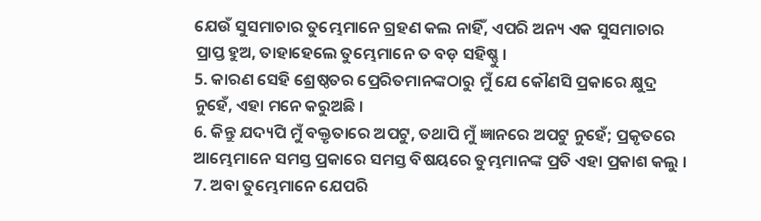ଯେଉଁ ସୁସମାଚାର ତୁମ୍ଭେମାନେ ଗ୍ରହଣ କଲ ନାହିଁ, ଏପରି ଅନ୍ୟ ଏକ ସୁସମାଚାର ପ୍ରାପ୍ତ ହୁଅ, ତାହାହେଲେ ତୁମ୍ଭେମାନେ ତ ବଡ଼ ସହିଷ୍ଣୁ ।
5. କାରଣ ସେହି ଶ୍ରେଷ୍ଠତର ପ୍ରେରିତମାନଙ୍କଠାରୁ ମୁଁ ଯେ କୌଣସି ପ୍ରକାରେ କ୍ଷୁଦ୍ର ନୁହେଁ, ଏହା ମନେ କରୁଅଛି ।
6. କିନ୍ତୁ ଯଦ୍ୟପି ମୁଁ ବକ୍ତୃତାରେ ଅପଟୁ, ତଥାପି ମୁଁ ଜ୍ଞାନରେ ଅପଟୁ ନୁହେଁ; ପ୍ରକୃତରେ ଆମ୍ଭେମାନେ ସମସ୍ତ ପ୍ରକାରେ ସମସ୍ତ ବିଷୟରେ ତୁମ୍ଭମାନଙ୍କ ପ୍ରତି ଏହା ପ୍ରକାଶ କଲୁ ।
7. ଅବା ତୁମ୍ଭେମାନେ ଯେପରି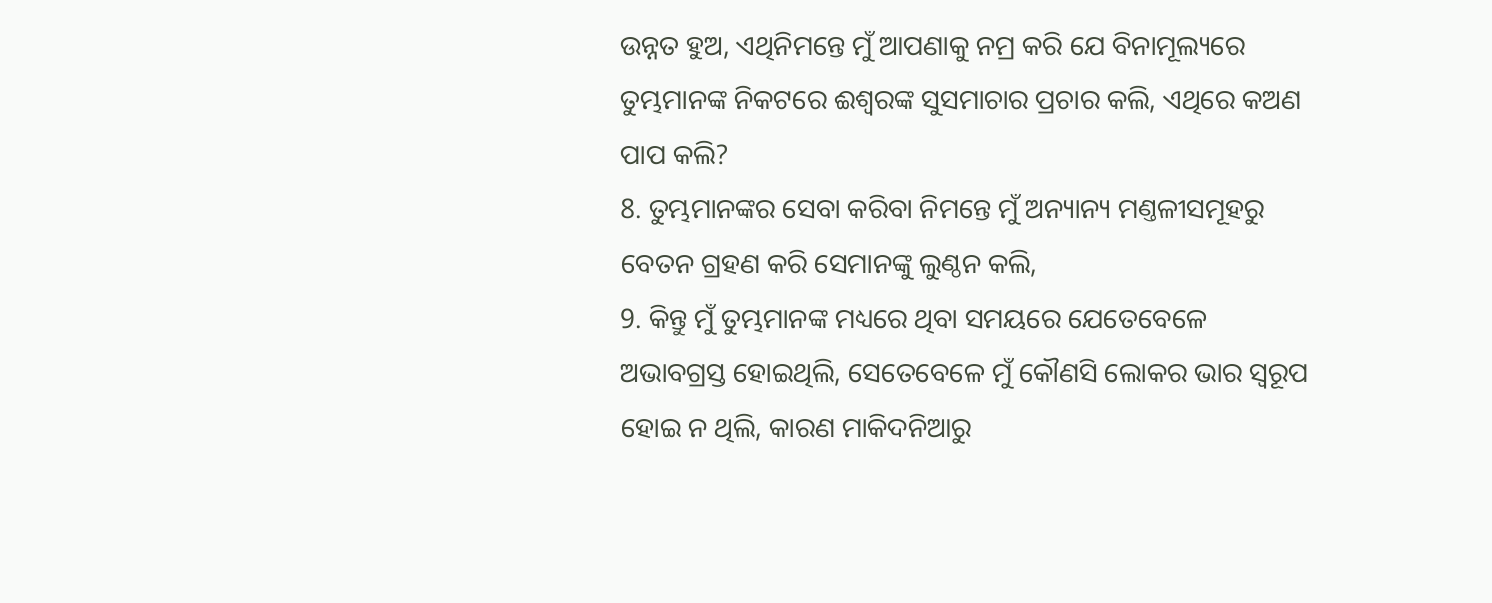ଉନ୍ନତ ହୁଅ, ଏଥିନିମନ୍ତେ ମୁଁ ଆପଣାକୁ ନମ୍ର କରି ଯେ ବିନାମୂଲ୍ୟରେ ତୁମ୍ଭମାନଙ୍କ ନିକଟରେ ଈଶ୍ଵରଙ୍କ ସୁସମାଚାର ପ୍ରଚାର କଲି, ଏଥିରେ କଅଣ ପାପ କଲି?
8. ତୁମ୍ଭମାନଙ୍କର ସେବା କରିବା ନିମନ୍ତେ ମୁଁ ଅନ୍ୟାନ୍ୟ ମଣ୍ତଳୀସମୂହରୁ ବେତନ ଗ୍ରହଣ କରି ସେମାନଙ୍କୁ ଲୁଣ୍ଠନ କଲି,
9. କିନ୍ତୁ ମୁଁ ତୁମ୍ଭମାନଙ୍କ ମଧ୍ୟରେ ଥିବା ସମୟରେ ଯେତେବେଳେ ଅଭାବଗ୍ରସ୍ତ ହୋଇଥିଲି, ସେତେବେଳେ ମୁଁ କୌଣସି ଲୋକର ଭାର ସ୍ଵରୂପ ହୋଇ ନ ଥିଲି, କାରଣ ମାକିଦନିଆରୁ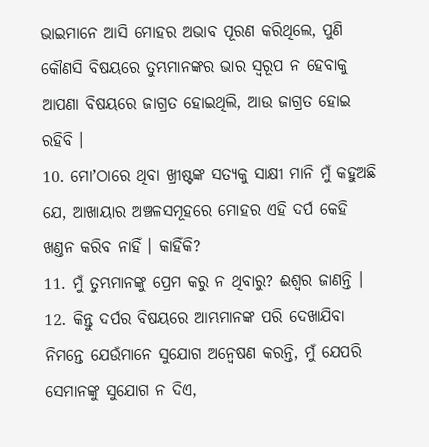ଭାଇମାନେ ଆସି ମୋହର ଅଭାବ ପୂରଣ କରିଥିଲେ, ପୁଣି କୌଣସି ବିଷୟରେ ତୁମ୍ଭମାନଙ୍କର ଭାର ସ୍ଵରୂପ ନ ହେବାକୁ ଆପଣା ବିଷୟରେ ଜାଗ୍ରତ ହୋଇଥିଲି, ଆଉ ଜାଗ୍ରତ ହୋଇ ରହିବି ।
10. ମୋʼଠାରେ ଥିବା ଖ୍ରୀଷ୍ଟଙ୍କ ସତ୍ୟକୁ ସାକ୍ଷୀ ମାନି ମୁଁ କହୁଅଛି ଯେ, ଆଖାୟାର ଅଞ୍ଚଳସମୂହରେ ମୋହର ଏହି ଦର୍ପ କେହି ଖଣ୍ତନ କରିବ ନାହିଁ । କାହିଁକି?
11. ମୁଁ ତୁମ୍ଭମାନଙ୍କୁ ପ୍ରେମ କରୁ ନ ଥିବାରୁ? ଈଶ୍ଵର ଜାଣନ୍ତି ।
12. କିନ୍ତୁ ଦର୍ପର ବିଷୟରେ ଆମ୍ଭମାନଙ୍କ ପରି ଦେଖାଯିବା ନିମନ୍ତେ ଯେଉଁମାନେ ସୁଯୋଗ ଅନ୍ଵେଷଣ କରନ୍ତି, ମୁଁ ଯେପରି ସେମାନଙ୍କୁ ସୁଯୋଗ ନ ଦିଏ,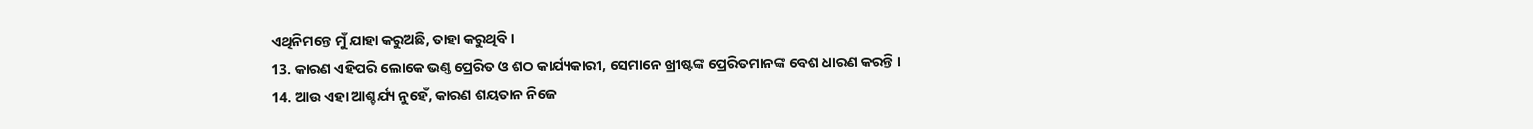ଏଥିନିମନ୍ତେ ମୁଁ ଯାହା କରୁଅଛି, ତାହା କରୁଥିବି ।
13. କାରଣ ଏହିପରି ଲୋକେ ଭଣ୍ତ ପ୍ରେରିତ ଓ ଶଠ କାର୍ଯ୍ୟକାରୀ, ସେମାନେ ଖ୍ରୀଷ୍ଟଙ୍କ ପ୍ରେରିତମାନଙ୍କ ବେଶ ଧାରଣ କରନ୍ତି ।
14. ଆଉ ଏହା ଆଶ୍ଚର୍ଯ୍ୟ ନୁହେଁ, କାରଣ ଶୟତାନ ନିଜେ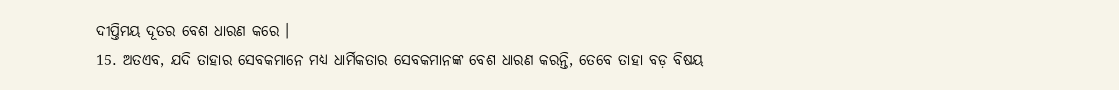ଦୀପ୍ତିମୟ ଦୂତର ବେଶ ଧାରଣ କରେ ।
15. ଅତଏବ, ଯଦି ତାହାର ସେବକମାନେ ମଧ୍ୟ ଧାର୍ମିକତାର ସେବକମାନଙ୍କ ବେଶ ଧାରଣ କରନ୍ତି, ତେବେ ତାହା ବଡ଼ ବିଷୟ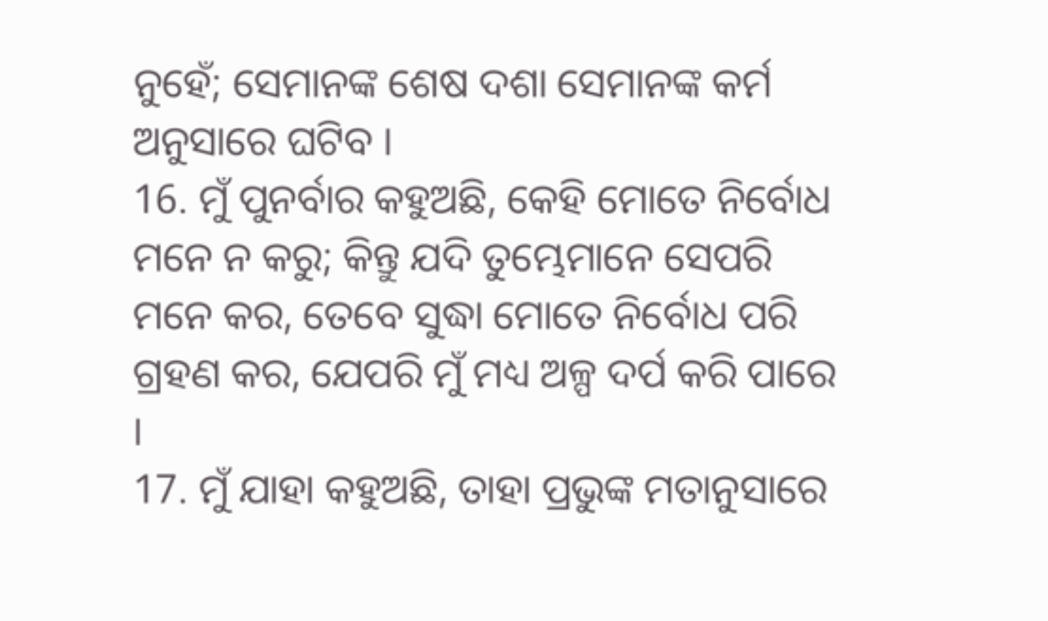ନୁହେଁ; ସେମାନଙ୍କ ଶେଷ ଦଶା ସେମାନଙ୍କ କର୍ମ ଅନୁସାରେ ଘଟିବ ।
16. ମୁଁ ପୁନର୍ବାର କହୁଅଛି, କେହି ମୋତେ ନିର୍ବୋଧ ମନେ ନ କରୁ; କିନ୍ତୁ ଯଦି ତୁମ୍ଭେମାନେ ସେପରି ମନେ କର, ତେବେ ସୁଦ୍ଧା ମୋତେ ନିର୍ବୋଧ ପରି ଗ୍ରହଣ କର, ଯେପରି ମୁଁ ମଧ୍ୟ ଅଳ୍ପ ଦର୍ପ କରି ପାରେ ।
17. ମୁଁ ଯାହା କହୁଅଛି, ତାହା ପ୍ରଭୁଙ୍କ ମତାନୁସାରେ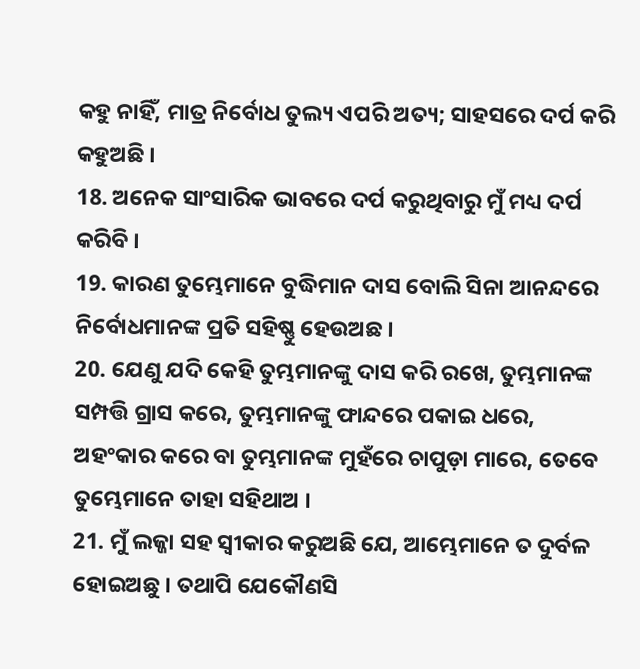କହୁ ନାହିଁ, ମାତ୍ର ନିର୍ବୋଧ ତୁଲ୍ୟ ଏପରି ଅତ୍ୟ; ସାହସରେ ଦର୍ପ କରି କହୁଅଛି ।
18. ଅନେକ ସାଂସାରିକ ଭାବରେ ଦର୍ପ କରୁଥିବାରୁ ମୁଁ ମଧ୍ୟ ଦର୍ପ କରିବି ।
19. କାରଣ ତୁମ୍ଭେମାନେ ବୁଦ୍ଧିମାନ ଦାସ ବୋଲି ସିନା ଆନନ୍ଦରେ ନିର୍ବୋଧମାନଙ୍କ ପ୍ରତି ସହିଷ୍ଣୁ ହେଉଅଛ ।
20. ଯେଣୁ ଯଦି କେହି ତୁମ୍ଭମାନଙ୍କୁ ଦାସ କରି ରଖେ, ତୁମ୍ଭମାନଙ୍କ ସମ୍ପତ୍ତି ଗ୍ରାସ କରେ, ତୁମ୍ଭମାନଙ୍କୁ ଫାନ୍ଦରେ ପକାଇ ଧରେ, ଅହଂକାର କରେ ବା ତୁମ୍ଭମାନଙ୍କ ମୁହଁରେ ଚାପୁଡ଼ା ମାରେ, ତେବେ ତୁମ୍ଭେମାନେ ତାହା ସହିଥାଅ ।
21. ମୁଁ ଲଜ୍ଜା ସହ ସ୍ଵୀକାର କରୁଅଛି ଯେ, ଆମ୍ଭେମାନେ ତ ଦୁର୍ବଳ ହୋଇଅଛୁ । ତଥାପି ଯେକୌଣସି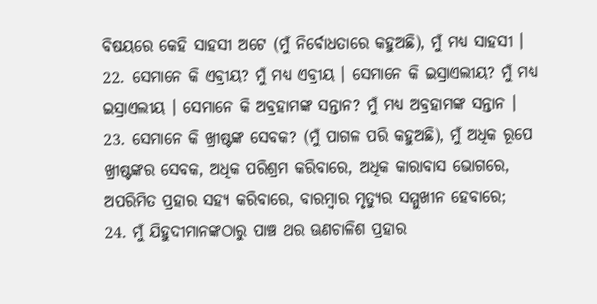ବିଷୟରେ କେହି ସାହସୀ ଅଟେ (ମୁଁ ନିର୍ବୋଧତାରେ କହୁଅଛି), ମୁଁ ମଧ୍ୟ ସାହସୀ ।
22. ସେମାନେ କି ଏବ୍ରୀୟ? ମୁଁ ମଧ୍ୟ ଏବ୍ରୀୟ । ସେମାନେ କି ଇସ୍ରାଏଲୀୟ? ମୁଁ ମଧ୍ୟ ଇସ୍ରାଏଲୀୟ । ସେମାନେ କି ଅବ୍ରହାମଙ୍କ ସନ୍ତାନ? ମୁଁ ମଧ୍ୟ ଅବ୍ରହାମଙ୍କ ସନ୍ତାନ ।
23. ସେମାନେ କି ଖ୍ରୀଷ୍ଟଙ୍କ ସେବକ? (ମୁଁ ପାଗଳ ପରି କହୁଅଛି), ମୁଁ ଅଧିକ ରୂପେ ଖ୍ରୀଷ୍ଟଙ୍କର ସେବକ, ଅଧିକ ପରିଶ୍ରମ କରିବାରେ, ଅଧିକ କାରାବାସ ଭୋଗରେ, ଅପରିମିତ ପ୍ରହାର ସହ୍ୟ କରିବାରେ, ବାରମ୍ଵାର ମୃତ୍ୟୁର ସମ୍ମୁଖୀନ ହେବାରେ;
24. ମୁଁ ଯିହୁଦୀମାନଙ୍କଠାରୁ ପାଞ୍ଚ ଥର ଊଣଚାଳିଶ ପ୍ରହାର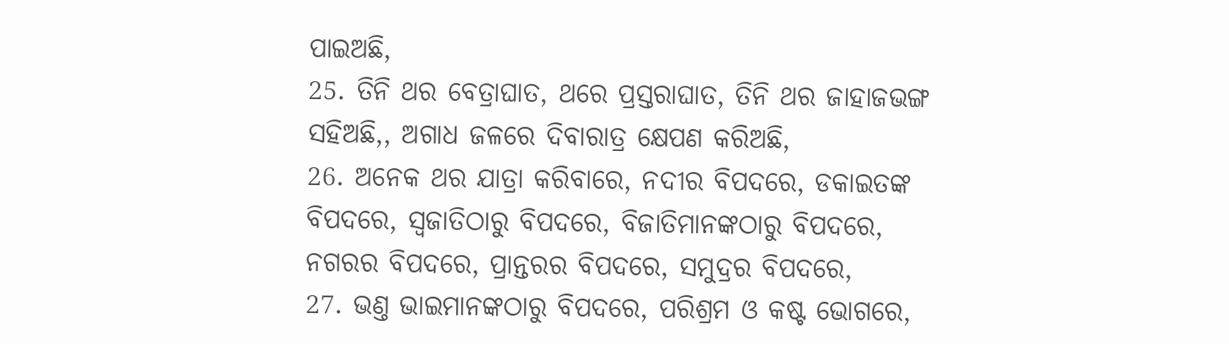ପାଇଅଛି,
25. ତିନି ଥର ବେତ୍ରାଘାତ, ଥରେ ପ୍ରସ୍ତରାଘାତ, ତିନି ଥର ଜାହାଜଭଙ୍ଗ ସହିଅଛି,, ଅଗାଧ ଜଳରେ ଦିବାରାତ୍ର କ୍ଷେପଣ କରିଅଛି,
26. ଅନେକ ଥର ଯାତ୍ରା କରିବାରେ, ନଦୀର ବିପଦରେ, ଡକାଇତଙ୍କ ବିପଦରେ, ସ୍ଵଜାତିଠାରୁ ବିପଦରେ, ବିଜାତିମାନଙ୍କଠାରୁ ବିପଦରେ, ନଗରର ବିପଦରେ, ପ୍ରାନ୍ତରର ବିପଦରେ, ସମୁଦ୍ରର ବିପଦରେ,
27. ଭଣ୍ତ ଭାଇମାନଙ୍କଠାରୁ ବିପଦରେ, ପରିଶ୍ରମ ଓ କଷ୍ଟ ଭୋଗରେ,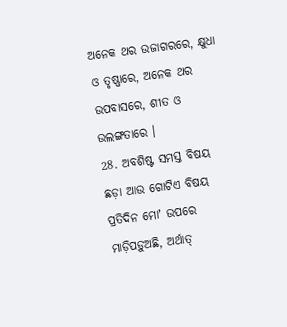ଅନେକ ଥର ଉଜାଗରରେ, କ୍ଷୁଧା ଓ ତୃଷ୍ଣାରେ, ଅନେକ ଥର ଉପବାସରେ, ଶୀତ ଓ ଉଲଙ୍ଗତାରେ ।
28. ଅବଶିଷ୍ଟ ସମସ୍ତ ବିଷୟ ଛଡ଼ା ଆଉ ଗୋଟିଏ ବିଷୟ ପ୍ରତିଦିନ ମୋʼ ଉପରେ ମାଡ଼ିପଡ଼ୁଅଛି, ଅର୍ଥାତ୍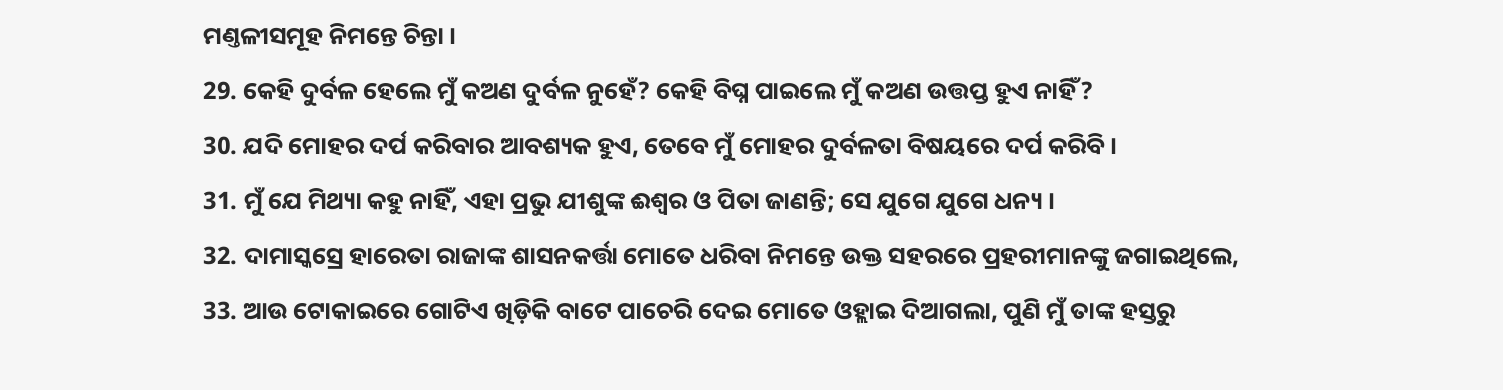ମଣ୍ତଳୀସମୂହ ନିମନ୍ତେ ଚିନ୍ତା ।
29. କେହି ଦୁର୍ବଳ ହେଲେ ମୁଁ କଅଣ ଦୁର୍ବଳ ନୁହେଁ? କେହି ବିଘ୍ନ ପାଇଲେ ମୁଁ କଅଣ ଉତ୍ତପ୍ତ ହୁଏ ନାହିଁ?
30. ଯଦି ମୋହର ଦର୍ପ କରିବାର ଆବଶ୍ୟକ ହୁଏ, ତେବେ ମୁଁ ମୋହର ଦୁର୍ବଳତା ବିଷୟରେ ଦର୍ପ କରିବି ।
31. ମୁଁ ଯେ ମିଥ୍ୟା କହୁ ନାହିଁ, ଏହା ପ୍ରଭୁ ଯୀଶୁଙ୍କ ଈଶ୍ଵର ଓ ପିତା ଜାଣନ୍ତି; ସେ ଯୁଗେ ଯୁଗେ ଧନ୍ୟ ।
32. ଦାମାସ୍କସ୍ରେ ହାରେତା ରାଜାଙ୍କ ଶାସନକର୍ତ୍ତା ମୋତେ ଧରିବା ନିମନ୍ତେ ଉକ୍ତ ସହରରେ ପ୍ରହରୀମାନଙ୍କୁ ଜଗାଇଥିଲେ,
33. ଆଉ ଟୋକାଇରେ ଗୋଟିଏ ଖିଡ଼ିକି ବାଟେ ପାଚେରି ଦେଇ ମୋତେ ଓହ୍ଲାଇ ଦିଆଗଲା, ପୁଣି ମୁଁ ତାଙ୍କ ହସ୍ତରୁ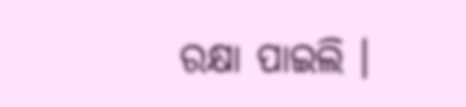ରକ୍ଷା ପାଇଲି ।